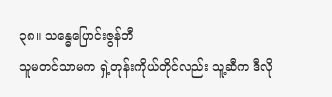၃၈။ သန္ဓေပြောင်းဇွန်ဘီ
သူမတင်သာမက ရှဲ့တုန်းကိုယ်တိုင်လည်း သူ့ဆီက ဒီလို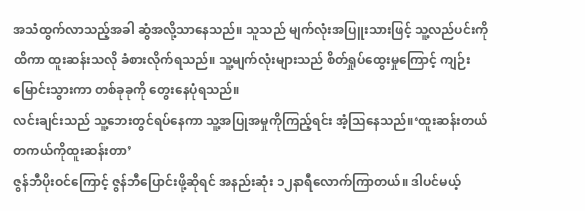အသံထွက်လာသည့်အခါ ဆွံအလို့သာနေသည်။ သူသည် မျက်လုံးအပြူးသားဖြင့် သူ့လည်ပင်းကိုထိကာ ထူးဆန်းသလို ခံစားလိုက်ရသည်။ သူ့မျက်လုံးများသည် စိတ်ရှုပ်ထွေးမှုကြောင့် ကျဉ်းမြောင်းသွားကာ တစ်ခုခုကို တွေးနေပုံရသည်။
လင်းချင်းသည် သူ့ဘေးတွင်ရပ်နေကာ သူ့အပြုအမှုကိုကြည့်ရင်း အံ့သြနေသည်။‘ထူးဆန်းတယ် တကယ်ကိုထူးဆန်းတာ’
ဇွန်ဘီပိုးဝင်ကြောင့် ဇွန်ဘီပြောင်းဖို့ဆိုရင် အနည်းဆုံး ၁၂နာရီလောက်ကြာတယ်။ ဒါပင်မယ့်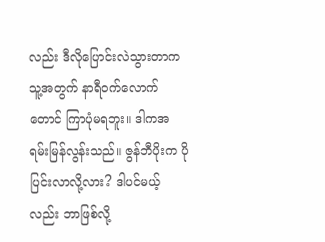လည်း ဒီလိုပြောင်းလဲသွားတာက သူ့အတွက် နာရီဝက်လောက်တောင် ကြာပုံမရဘူး။ ဒါကအရမ်းမြန်လွန်းသည်။ ဇွန်ဘီပိုးက ပိုပြင်းလာလို့လား? ဒါပင်မယ့်လည်း ဘာဖြစ်လို့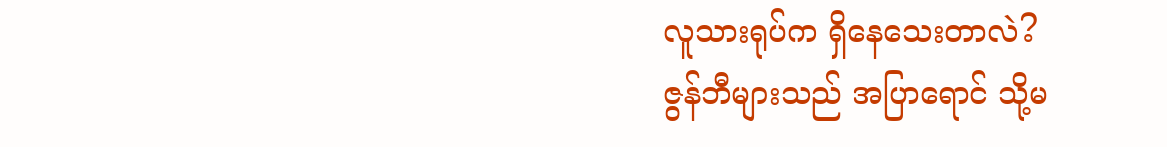လူသားရုပ်က ရှိနေသေးတာလဲ?
ဇွန်ဘီများသည် အပြာရောင် သို့မ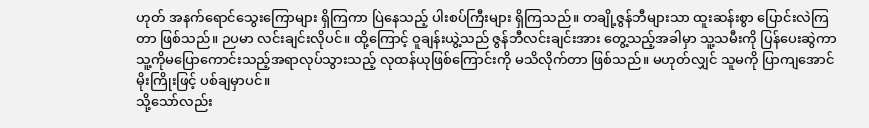ဟုတ် အနက်ရောင်သွေးကြောများ ရှိကြကာ ပြဲနေသည့် ပါးစပ်ကြီးများ ရှိကြသည်။ တချို့ဇွန်ဘီများသာ ထူးဆန်းစွာ ပြောင်းလဲကြတာ ဖြစ်သည်။ ဉပမာ လင်းချင်းလိုပင်။ ထို့ကြောင့် ဝူချန်းယွဲ့သည် ဇွန်ဘီလင်းချင်းအား တွေ့သည့်အခါမှာ သူ့သမီးကို ပြန်ပေးဆွဲကာ သူ့ကိုမပြောကောင်းသည့်အရာလုပ်သွားသည့် လုထန်ယုဖြစ်ကြောင်းကို မသိလိုက်တာ ဖြစ်သည်။ မဟုတ်လျှင် သူမကို ပြာကျအောင် မိုးကြိုးဖြင့် ပစ်ချမှာပင်။
သို့သော်လည်း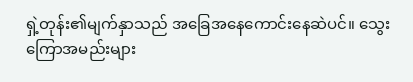ရှဲ့တုန်း၏မျက်နှာသည် အခြေအနေကောင်းနေဆဲပင်။ သွေးကြောအမည်းများ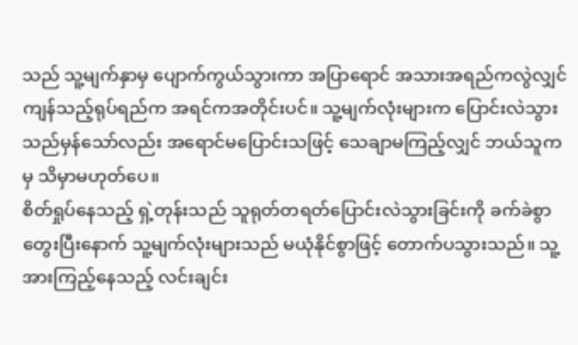သည် သူ့မျက်နှာမှ ပျောက်ကွယ်သွားကာ အပြာရောင် အသားအရည်ကလွဲလျှင် ကျန်သည့်ရုပ်ရည်က အရင်ကအတိုင်းပင်။ သူ့မျက်လုံးများက ပြောင်းလဲသွားသည်မှန်သော်လည်း အရောင်မပြောင်းသဖြင့် သေချာမကြည့်လျှင် ဘယ်သူကမှ သိမှာမဟုတ်ပေ။
စိတ်ရှုပ်နေသည့် ရှဲ့တုန်းသည် သူရုတ်တရတ်ပြောင်းလဲသွားခြင်းကို ခက်ခဲစွာ တွေးပြီးနောက် သူ့မျက်လုံးများသည် မယုံနိုင်စွာဖြင့် တောက်ပသွားသည်။ သူ့အားကြည့်နေသည့် လင်းချင်း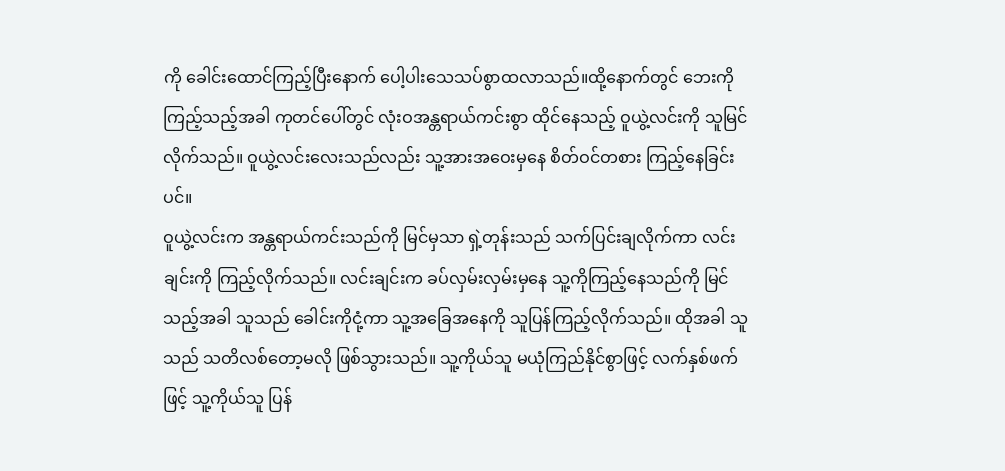ကို ခေါင်းထောင်ကြည့်ပြီးနောက် ပေါ့ပါးသေသပ်စွာထလာသည်။ထို့နောက်တွင် ဘေးကိုကြည့်သည့်အခါ ကုတင်ပေါ်တွင် လုံးဝအန္တရာယ်ကင်းစွာ ထိုင်နေသည့် ဝူယွဲ့လင်းကို သူမြင်လိုက်သည်။ ဝူယွဲ့လင်းလေးသည်လည်း သူ့အားအဝေးမှနေ စိတ်ဝင်တစား ကြည့်နေခြင်းပင်။
ဝူယွဲ့လင်းက အန္တရာယ်ကင်းသည်ကို မြင်မှသာ ရှဲ့တုန်းသည် သက်ပြင်းချလိုက်ကာ လင်းချင်းကို ကြည့်လိုက်သည်။ လင်းချင်းက ခပ်လှမ်းလှမ်းမှနေ သူ့ကိုကြည့်နေသည်ကို မြင်သည့်အခါ သူသည် ခေါင်းကိုငုံ့ကာ သူ့အခြေအနေကို သူပြန်ကြည့်လိုက်သည်။ ထိုအခါ သူသည် သတိလစ်တော့မလို ဖြစ်သွားသည်။ သူ့ကိုယ်သူ မယုံကြည်နိုင်စွာဖြင့် လက်နှစ်ဖက်ဖြင့် သူ့ကိုယ်သူ ပြန်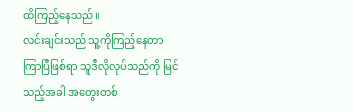ထိကြည့်နေသည်။
လင်းချင်းသည် သူ့ကိုကြည့်နေတာ ကြာပြီဖြစ်ရာ သူဒီလိုလုပ်သည်ကို မြင်သည့်အခါ အတွေးတစ်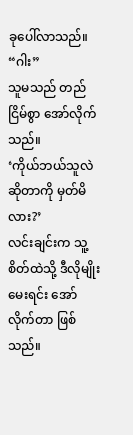ခုပေါ်လာသည်။
“ဂါး”
သူမသည် တည်ငြိမ်စွာ အော်လိုက်သည်။
‘ကိုယ်ဘယ်သူလဲဆိုတာကို မှတ်မိလား?’
လင်းချင်းက သူ့စိတ်ထဲသို့ ဒီလိုမျိုးမေးရင်း အော်လိုက်တာ ဖြစ်သည်။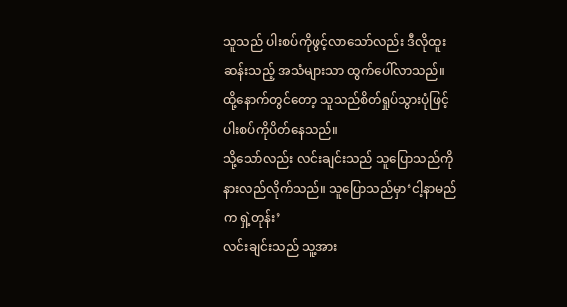သူသည် ပါးစပ်ကိုဖွင့်လာသော်လည်း ဒီလိုထူးဆန်းသည့် အသံများသာ ထွက်ပေါ်လာသည်။ ထို့နောက်တွင်တော့ သူသည်စိတ်ရှုပ်သွားပုံဖြင့် ပါးစပ်ကိုပိတ်နေသည်။
သို့သော်လည်း လင်းချင်းသည် သူပြောသည်ကို နားလည်လိုက်သည်။ သူပြောသည်မှာ‘ငါ့နာမည်က ရှဲ့တုန်း’
လင်းချင်းသည် သူ့အား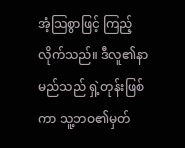အံ့သြစွာဖြင့် ကြည့်လိုက်သည်။ ဒီလူ၏နာမည်သည် ရှဲ့တုန်းဖြစ်ကာ သူ့ဘဝ၏မှတ်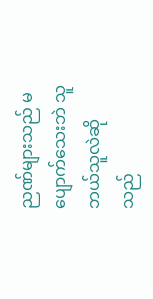ညဏ်များသည် မပျောက်သေးဘဲ သူဘယ်သူလဲဆိုသည်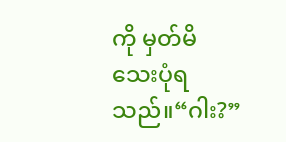ကို မှတ်မိသေးပုံရသည်။“ဂါး?”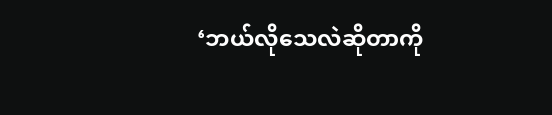‘ဘယ်လိုသေလဲဆိုတာကို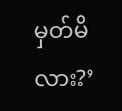မှတ်မိလား?’